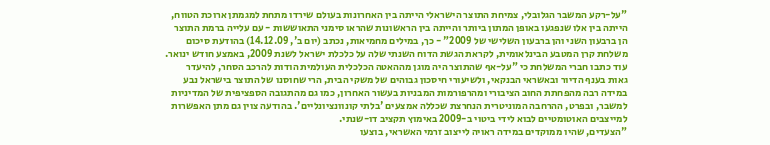"על-רקע המשבר הגלובלי, צמיחת התוצר הישראלי הייתה בין האחרונות בעולם שירדו מתחת למגמתן ארוכת הטווח, הייתה בין אלו שנפגעו באופן המתון ביותר והייתה בין הראשונות שהראו סימני התאוששות - עם עלייה ברמת התוצר הן ברבעון השני והן ברבעון השלישי של 2009" - כך, במילים מחמיאות, נכתב (יום ב', 14.12.09) בהודעת סיכום משלחת קרן המטבע הבינלאומית, לקראת הגשת הדוח השנתי שלה על כלכלת ישראל לשנת 2009, באמצע חודש ינואר.
עוד כתבו חברי המשלחת כי "על-אף שהתוצר היה מוגן מההאטה הכלכלית העולמית הודות להרכב הסחר, להיעדר גאות בענף הדיור ובאשראי הבנקאי, ולשיעורי חיסכון גבוהים של משקי הבית, הרי שחוסנו של התוצר בישראל נבע במידה רבה מהפחתת החוב הציבורי ומהרפורמות המבניות בעשור האחרון, כמו גם מהתגובה הספציפית של המדיניות למשבר, ובפרט, ההרחבה המוניטרית הנחרצת שכללה אמצעים 'בלתי קונוונציונליים'. בהודעה צוין גם מתן האפשרות למייצבים האוטומטיים לבוא לידי ביטוי ב-2009 באימוץ תקציב דו-שנתי.
"הצעדים, שהיו ממוקדים במידה ראויה לייצוב זרמי האשראי, בוצעו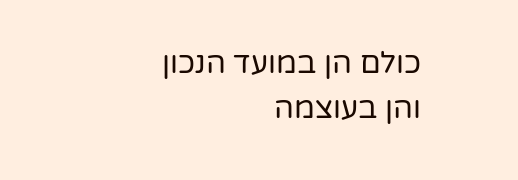כולם הן במועד הנכון והן בעוצמה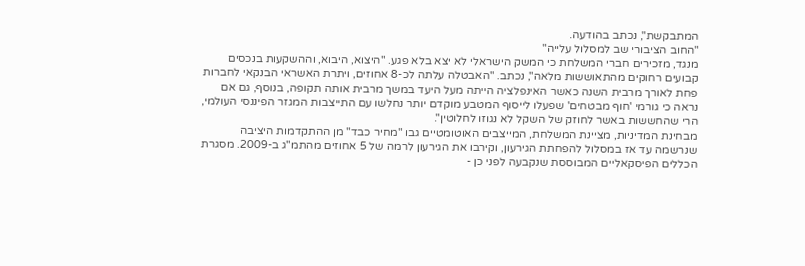המתבקשת", נכתב בהודעה.
"החוב הציבורי שב למסלול עלייה"
מנגד, מזכירים חברי המשלחת כי המשק הישראלי לא יצא בלא פגע. "היצוא, היבוא, וההשקעות בנכסים קבועים רחוקים מהתאוששות מלאה", נכתב. "האבטלה עלתה לכ-8 אחוזים, ויתרת האשראי הבנקאי לחברות פחת לאורך מרבית השנה כאשר האינפלציה הייתה מעל היעד במשך מרבית אותה תקופה, בנוסף, גם אם נראה כי גורמי 'חוף מבטחים' שפעלו לייסוף המטבע מוקדם יותר נחלשו עם התייצבות המגזר הפיננסי העולמי, הרי שהחששות באשר לחוזק של השקל לא נגוזו לחלוטין".
מבחינת המדיניות, מציינת המשלחת, המייצבים האוטומטיים גבו "מחיר כבד" מן ההתקדמות היציבה שנרשמה עד אז במסלול להפחתת הגירעון, וקירבו את הגירעון לרמה של 5 אחוזים מהתמ"ג ב-2009. מסגרת הכללים הפיסקאליים המבוססת שנקבעה לפני כן -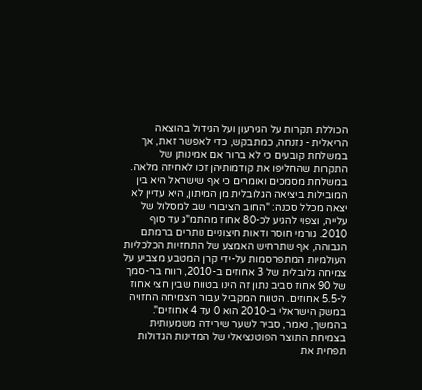הכוללת תקרות על הגירעון ועל הגידול בהוצאה הריאלית - נזנחה, כמתבקש, כדי לאפשר זאת, אך במשלחת קובעים כי לא ברור אם אמינותן של התקרות שהחליפו את קודמותיהן זכו לאחיזה מלאה.
במשלחת מסמכים ואומרים כי אף שישראל היא בין המובילות ביציאה הגלובלית מן המיתון, היא עדיין לא יצאה מכלל סכנה: "החוב הציבורי שב למסלול של עלייה, וצפוי להגיע לכ-80 אחוז מהתמ"ג עד סוף 2010. גורמי חוסר ודאות חיצוניים נותרים ברמתם הגבוהה, אף שתרחיש האמצע של התחזיות הכלכליות העולמיות המתפרסמות על-ידי קרן המטבע מצביע על צמיחה גלובלית של 3 אחוזים ב-2010, רווח בר-סמך של 90 אחוז סביב נתון זה הינו בטווח שבין חצי אחוז ל-5.5 אחוזים. הטווח המקביל עבור הצמיחה החזויה במשק הישראלי ב-2010 הוא 0 עד 4 אחוזים". בהמשך, נאמר, סביר לשער שירידה משמעותית בצמיחת התוצר הפוטנציאלי של המדינות הגדולות תפחית את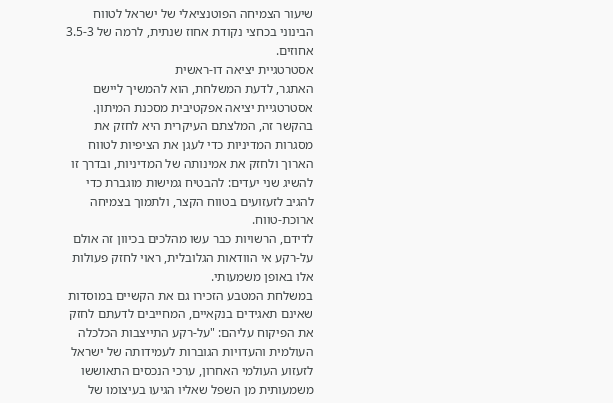שיעור הצמיחה הפוטנציאלי של ישראל לטווח הבינוני בכחצי נקודת אחוז שנתית, לרמה של 3.5-3 אחוזים.
אסטרטגיית יציאה דו-ראשית
האתגר, לדעת המשלחת, הוא להמשיך ליישם אסטרטגיית יציאה אפקטיבית מסכנת המיתון. בהקשר זה, המלצתם העיקרית היא לחזק את מסגרות המדיניות כדי לעגן את הציפיות לטווח הארוך ולחזק את אמינותה של המדיניות, ובדרך זו להשיג שני יעדים: להבטיח גמישות מוגברת כדי להגיב לזעזועים בטווח הקצר, ולתמוך בצמיחה ארוכת-טווח.
לדידם, הרשויות כבר עשו מהלכים בכיוון זה אולם על-רקע אי הוודאות הגלובלית, ראוי לחזק פעולות אלו באופן משמעותי.
במשלחת המטבע הזכירו גם את הקשיים במוסדות שאינם תאגידים בנקאיים, המחייבים לדעתם לחזק את הפיקוח עליהם: "על-רקע התייצבות הכלכלה העולמית והעדויות הגוברות לעמידותה של ישראל לזעזוע העולמי האחרון, ערכי הנכסים התאוששו משמעותית מן השפל שאליו הגיעו בעיצומו של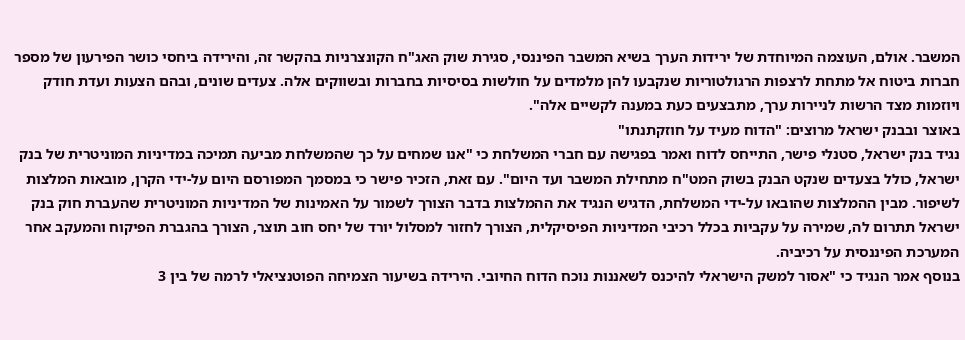המשבר. אולם, העוצמה המיוחדת של ירידות הערך בשיא המשבר הפיננסי, סגירת שוק האג"ח הקונצרניות בהקשר זה, והירידה ביחסי כושר הפירעון של מספר חברות ביטוח אל מתחת לרצפות הרגולטוריות שנקבעו להן מלמדים על חולשות בסיסיות בחברות ובשווקים אלה. צעדים שונים, ובהם הצעות ועדת חודק ויוזמות מצד הרשות לניירות ערך, מתבצעים כעת במענה לקשיים אלה".
באוצר ובבנק ישראל מרוצים: "הדוח מעיד על חוזקתנתו"
נגיד בנק ישראל, סטנלי פישר, התייחס לדוח ואמר בפגישה עם חברי המשלחת כי "אנו שמחים על כך שהמשלחת מביעה תמיכה במדיניות המוניטרית של בנק ישראל, כולל בצעדים שנקט הבנק בשוק המט"ח מתחילת המשבר ועד היום". עם זאת, הזכיר פישר כי במסמך המפורסם היום על-ידי הקרן, מובאות המלצות לשיפור. מבין ההמלצות שהובאו על-ידי המשלחת, הדגיש הנגיד את ההמלצות בדבר הצורך לשמור על האמינות של המדיניות המוניטרית שהעברת חוק בנק ישראל תתרום לה, שמירה על עקביות בכלל רכיבי המדיניות הפיסיקלית, הצורך לחזור למסלול יורד של יחס חוב תוצר, הצורך בהגברת הפיקוח והמעקב אחר המערכת הפיננסית על רכיביה.
בנוסף אמר הנגיד כי "אסור למשק הישראלי להיכנס לשאננות נוכח הדוח החיובי. הירידה בשיעור הצמיחה הפוטנציאלי לרמה של בין 3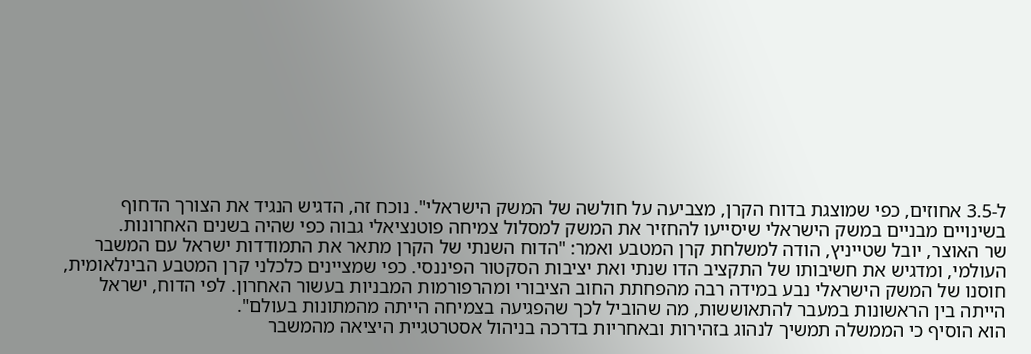ל-3.5 אחוזים, כפי שמוצגת בדוח הקרן, מצביעה על חולשה של המשק הישראלי". נוכח זה, הדגיש הנגיד את הצורך הדחוף בשינויים מבניים במשק הישראלי שיסייעו להחזיר את המשק למסלול צמיחה פוטנציאלי גבוה כפי שהיה בשנים האחרונות.
שר האוצר, יובל שטייניץ, הודה למשלחת קרן המטבע ואמר: "הדוח השנתי של הקרן מתאר את התמודדות ישראל עם המשבר העולמי, ומדגיש את חשיבותו של התקציב הדו שנתי ואת יציבות הסקטור הפיננסי. כפי שמציינים כלכלני קרן המטבע הבינלאומית, חוסנו של המשק הישראלי נבע במידה רבה מהפחתת החוב הציבורי ומהרפורמות המבניות בעשור האחרון. לפי הדוח, ישראל הייתה בין הראשונות במעבר להתאוששות, מה שהוביל לכך שהפגיעה בצמיחה הייתה מהמתונות בעולם".
הוא הוסיף כי הממשלה תמשיך לנהוג בזהירות ובאחריות בדרכה בניהול אסטרטגיית היציאה מהמשבר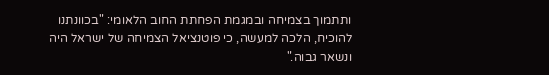ותתמוך בצמיחה ובמגמת הפחתת החוב הלאומי: "בכוונתנו להוכיח, הלכה למעשה, כי פוטנציאל הצמיחה של ישראל היה ונשאר גבוה."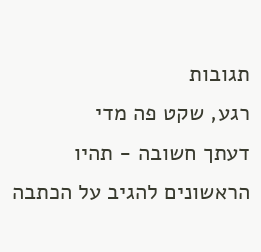תגובות
רגע, שקט פה מדי
דעתך חשובה - תהיו הראשונים להגיב על הכתבה